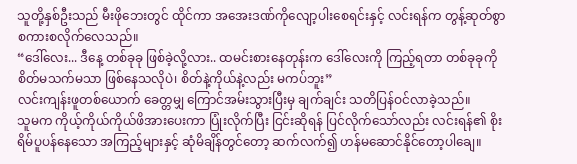သူတို့နှစ်ဦးသည် မီးဖိုဘေးတွင် ထိုင်ကာ အအေးဒဏ်ကိုလျော့ပါးစေရင်းနှင့် လင်းရန်က တွန့်ဆုတ်စွာ စကားစလိုက်လေသည်။
“ဒေါ်လေး... ဒီနေ့ တစ်ခုခု ဖြစ်ခဲ့လို့လား.. ထမင်းစားနေတုန်းက ဒေါ်လေးကို ကြည့်ရတာ တစ်ခုခုကို စိတ်မသက်မသာ ဖြစ်နေသလိုပဲ၊ စိတ်နဲ့ကိုယ်နဲ့လည်း မကပ်ဘူး”
လင်းကျန်းဖူတစ်ယောက် ခေတ္တမျှ ကြောင်အမ်းသွားပြီးမှ ချက်ချင်း သတိပြန်ဝင်လာခဲ့သည်။
သူမက ကိုယ့်ကိုယ်ကိုယ်ဖိအားပေးကာ ပြုံးလိုက်ပြီး ငြင်းဆိုရန် ပြင်လိုက်သော်လည်း လင်းရန်၏ စိုးရိမ်ပူပန်နေသော အကြည့်များနှင့် ဆုံမိချိန်တွင်တော့ ဆက်လက်၍ ဟန်မဆောင်နိုင်တော့ပါချေ။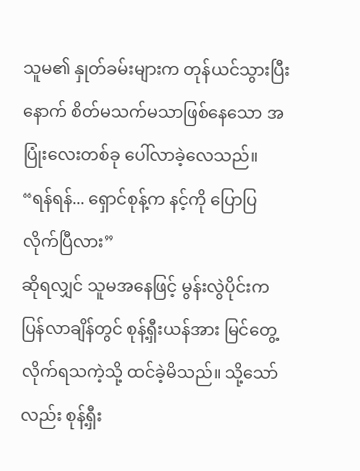သူမ၏ နှုတ်ခမ်းများက တုန်ယင်သွားပြီးနောက် စိတ်မသက်မသာဖြစ်နေသော အပြုံးလေးတစ်ခု ပေါ်လာခဲ့လေသည်။
“ရန်ရန်... ရှောင်စုန့်က နင့်ကို ပြောပြလိုက်ပြီလား”
ဆိုရလျှင် သူမအနေဖြင့် မွန်းလွဲပိုင်းက ပြန်လာချိန်တွင် စုန့်ရှီးယန်အား မြင်တွေ့လိုက်ရသကဲ့သို့ ထင်ခဲ့မိသည်။ သို့သော်လည်း စုန့်ရှီး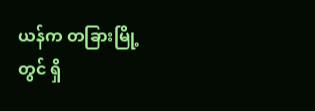ယန်က တခြားမြို့တွင် ရှိ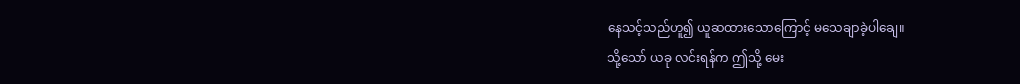နေသင့်သည်ဟူ၍ ယူဆထားသောကြောင့် မသေချာခဲ့ပါချေ။
သို့သော် ယခု လင်းရန်က ဤသို့ မေး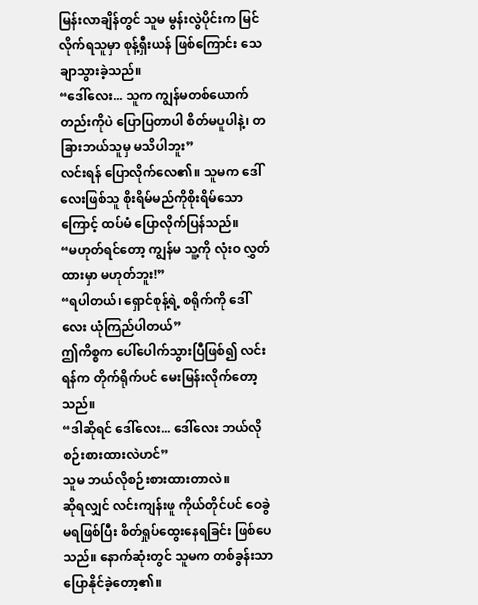မြန်းလာချိန်တွင် သူမ မွန်းလွဲပိုင်းက မြင်လိုက်ရသူမှာ စုန့်ရှီးယန် ဖြစ်ကြောင်း သေချာသွားခဲ့သည်။
“ဒေါ်လေး... သူက ကျွန်မတစ်ယောက်တည်းကိုပဲ ပြောပြတာပါ စိတ်မပူပါနဲ့၊ တခြားဘယ်သူမှ မသိပါဘူး”
လင်းရန် ပြောလိုက်လေ၏။ သူမက ဒေါ်လေးဖြစ်သူ စိုးရိမ်မည်ကိုစိုးရိမ်သောကြောင့် ထပ်မံ ပြောလိုက်ပြန်သည်။
“မဟုတ်ရင်တော့ ကျွန်မ သူ့ကို လုံးဝ လွှတ်ထားမှာ မဟုတ်ဘူး!”
“ရပါတယ်၊ ရှောင်စုန့်ရဲ့ စရိုက်ကို ဒေါ်လေး ယုံကြည်ပါတယ်”
ဤကိစ္စက ပေါ်ပေါက်သွားပြီဖြစ်၍ လင်းရန်က တိုက်ရိုက်ပင် မေးမြန်းလိုက်တော့သည်။
“ဒါဆိုရင် ဒေါ်လေး... ဒေါ်လေး ဘယ်လို စဉ်းစားထားလဲဟင်”
သူမ ဘယ်လိုစဉ်းစားထားတာလဲ။
ဆိုရလျှင် လင်းကျန်းဖူ ကိုယ်တိုင်ပင် ဝေခွဲမရဖြစ်ပြီး စိတ်ရှုပ်ထွေးနေရခြင်း ဖြစ်ပေသည်။ နောက်ဆုံးတွင် သူမက တစ်ခွန်းသာ ပြောနိုင်ခဲ့တော့၏။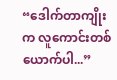“ဒေါက်တာကျိုးက လူကောင်းတစ်ယောက်ပါ...”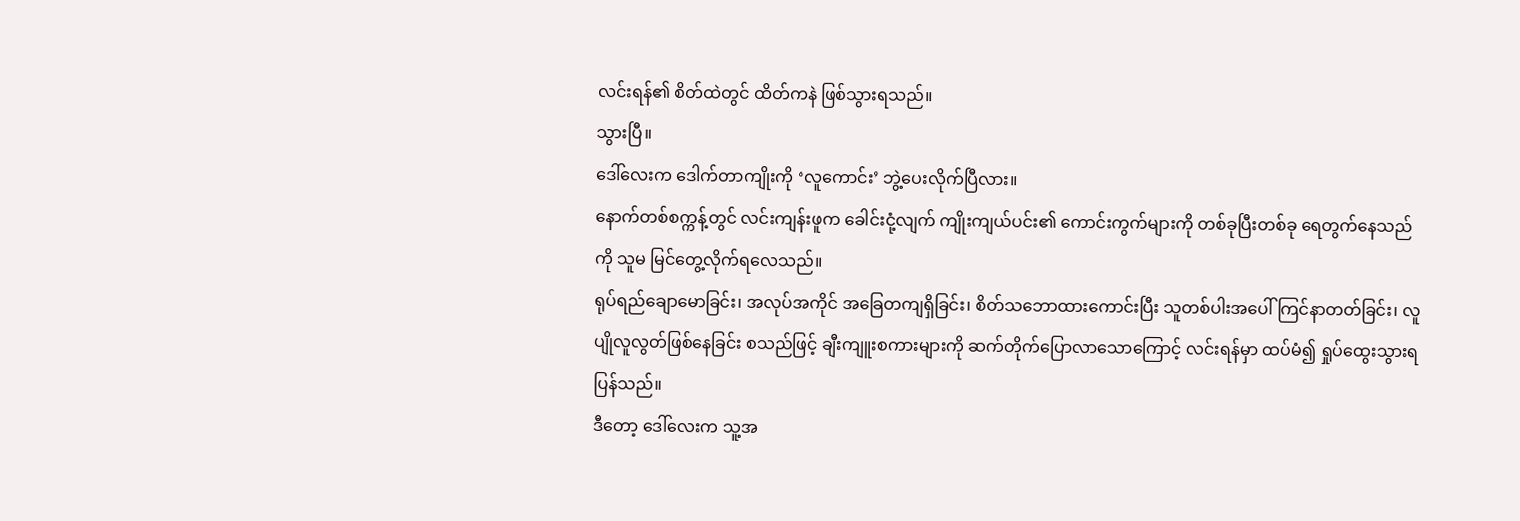လင်းရန်၏ စိတ်ထဲတွင် ထိတ်ကနဲ ဖြစ်သွားရသည်။
သွားပြီ။
ဒေါ်လေးက ဒေါက်တာကျိုးကို ‘လူကောင်း’ ဘွဲ့ပေးလိုက်ပြီလား။
နောက်တစ်စက္ကန့်တွင် လင်းကျန်းဖူက ခေါင်းငုံ့လျက် ကျိုးကျယ်ပင်း၏ ကောင်းကွက်များကို တစ်ခုပြီးတစ်ခု ရေတွက်နေသည်ကို သူမ မြင်တွေ့လိုက်ရလေသည်။
ရုပ်ရည်ချောမောခြင်း၊ အလုပ်အကိုင် အခြေတကျရှိခြင်း၊ စိတ်သဘောထားကောင်းပြီး သူတစ်ပါးအပေါ် ကြင်နာတတ်ခြင်း၊ လူပျိုလူလွတ်ဖြစ်နေခြင်း စသည်ဖြင့် ချီးကျူးစကားများကို ဆက်တိုက်ပြောလာသောကြောင့် လင်းရန်မှာ ထပ်မံ၍ ရှုပ်ထွေးသွားရပြန်သည်။
ဒီတော့ ဒေါ်လေးက သူ့အ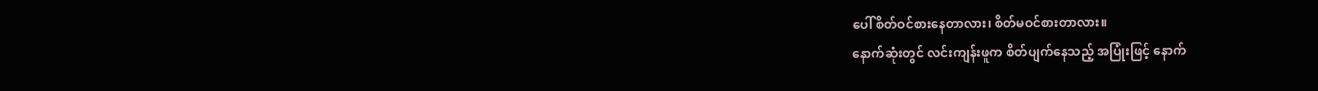ပေါ် စိတ်ဝင်စားနေတာလား၊ စိတ်မဝင်စားတာလား။
နောက်ဆုံးတွင် လင်းကျန်းဖူက စိတ်ပျက်နေသည့် အပြုံးဖြင့် နောက်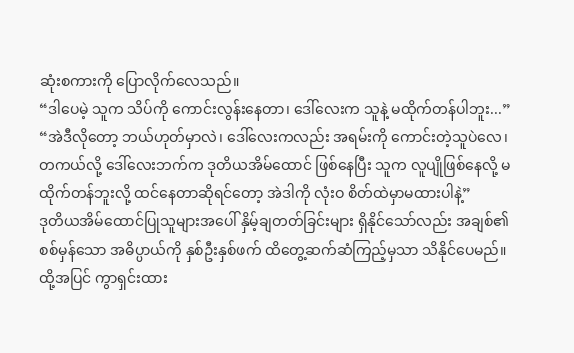ဆုံးစကားကို ပြောလိုက်လေသည်။
“ဒါပေမဲ့ သူက သိပ်ကို ကောင်းလွန်းနေတာ၊ ဒေါ်လေးက သူနဲ့ မထိုက်တန်ပါဘူး...”
“အဲဒီလိုတော့ ဘယ်ဟုတ်မှာလဲ၊ ဒေါ်လေးကလည်း အရမ်းကို ကောင်းတဲ့သူပဲလေ၊ တကယ်လို့ ဒေါ်လေးဘက်က ဒုတိယအိမ်ထောင် ဖြစ်နေပြီး သူက လူပျိုဖြစ်နေလို့ မထိုက်တန်ဘူးလို့ ထင်နေတာဆိုရင်တော့ အဲဒါကို လုံးဝ စိတ်ထဲမှာမထားပါနဲ့”
ဒုတိယအိမ်ထောင်ပြုသူများအပေါ် နှိမ့်ချတတ်ခြင်းများ ရှိနိုင်သော်လည်း အချစ်၏ စစ်မှန်သော အဓိပ္ပာယ်ကို နှစ်ဦးနှစ်ဖက် ထိတွေ့ဆက်ဆံကြည့်မှသာ သိနိုင်ပေမည်။ ထို့အပြင် ကွာရှင်းထား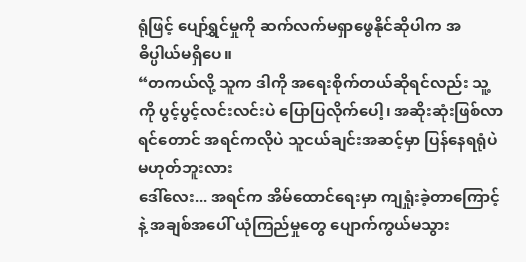ရုံဖြင့် ပျော်ရွှင်မှုကို ဆက်လက်မရှာဖွေနိုင်ဆိုပါက အဓိပ္ပါယ်မရှိပေ။
“တကယ်လို့ သူက ဒါကို အရေးစိုက်တယ်ဆိုရင်လည်း သူ့ကို ပွင့်ပွင့်လင်းလင်းပဲ ပြောပြလိုက်ပေါ့၊ အဆိုးဆုံးဖြစ်လာရင်တောင် အရင်ကလိုပဲ သူငယ်ချင်းအဆင့်မှာ ပြန်နေရရုံပဲ မဟုတ်ဘူးလား
ဒေါ်လေး... အရင်က အိမ်ထောင်ရေးမှာ ကျရှုံးခဲ့တာကြောင့်နဲ့ အချစ်အပေါ် ယုံကြည်မှုတွေ ပျောက်ကွယ်မသွား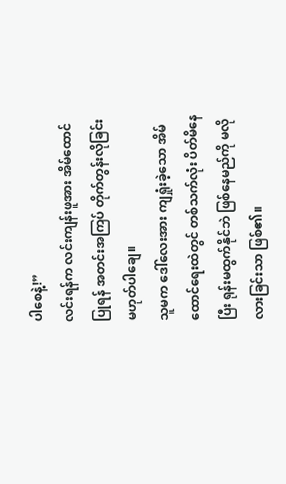ပါစေနဲ့!”
လင်းရန်က လင်းကျန်းဖူအား အိမ်ထောင်ပြုရန် အတင်းအကြပ် တိုက်တွန်းလိုခြင်း မဟုတ်ပါချေ။
သူမက ဒေါ်လေးအား ကျရှုံးခဲ့သော အိမ်ထောင်ရေးထဲတွင် တစ်သက်လုံး ပိတ်မိနေပြီး ရုန်းမထွက်နိုင်ဘဲ ဖြစ်နေမည်ကို မလိုလားခြင်းသာ ဖြစ်၏။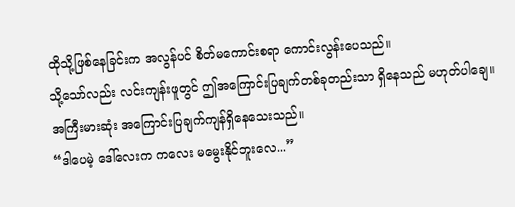ထိုသို့ဖြစ်နေခြင်းက အလွန်ပင် စိတ်မကောင်းစရာ ကောင်းလွန်းပေသည်။
သို့သော်လည်း လင်းကျန်းဖူတွင် ဤအကြောင်းပြချက်တစ်ခုတည်းသာ ရှိနေသည် မဟုတ်ပါချေ။
အကြီးမားဆုံး အကြောင်းပြချက်ကျန်ရှိနေသေးသည်။
“ဒါပေမဲ့ ဒေါ်လေးက ကလေး မမွေးနိုင်ဘူးလေ...”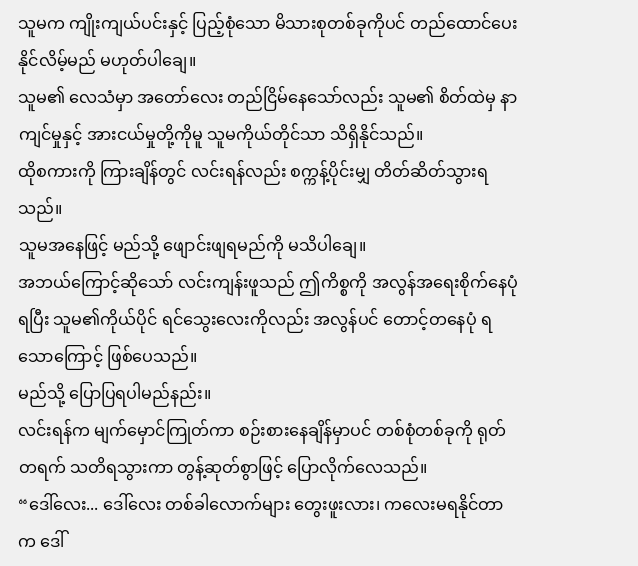သူမက ကျိုးကျယ်ပင်းနှင့် ပြည့်စုံသော မိသားစုတစ်ခုကိုပင် တည်ထောင်ပေးနိုင်လိမ့်မည် မဟုတ်ပါချေ။
သူမ၏ လေသံမှာ အတော်လေး တည်ငြိမ်နေသော်လည်း သူမ၏ စိတ်ထဲမှ နာကျင်မှုနှင့် အားငယ်မှုတို့ကိုမူ သူမကိုယ်တိုင်သာ သိရှိနိုင်သည်။
ထိုစကားကို ကြားချိန်တွင် လင်းရန်လည်း စက္ကန့်ပိုင်းမျှ တိတ်ဆိတ်သွားရသည်။
သူမအနေဖြင့် မည်သို့ ဖျောင်းဖျရမည်ကို မသိပါချေ။
အဘယ်ကြောင့်ဆိုသော် လင်းကျန်းဖူသည် ဤကိစ္စကို အလွန်အရေးစိုက်နေပုံရပြီး သူမ၏ကိုယ်ပိုင် ရင်သွေးလေးကိုလည်း အလွန်ပင် တောင့်တနေပုံ ရသောကြောင့် ဖြစ်ပေသည်။
မည်သို့ ပြောပြရပါမည်နည်း။
လင်းရန်က မျက်မှောင်ကြုတ်ကာ စဉ်းစားနေချိန်မှာပင် တစ်စုံတစ်ခုကို ရုတ်တရက် သတိရသွားကာ တွန့်ဆုတ်စွာဖြင့် ပြောလိုက်လေသည်။
“ဒေါ်လေး... ဒေါ်လေး တစ်ခါလောက်များ တွေးဖူးလား၊ ကလေးမရနိုင်တာက ဒေါ်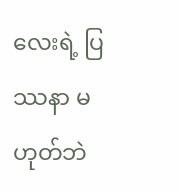လေးရဲ့ ပြဿနာ မဟုတ်ဘဲ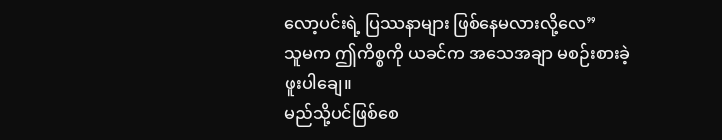လော့ပင်းရဲ့ ပြဿနာများ ဖြစ်နေမလားလို့လေ”
သူမက ဤကိစ္စကို ယခင်က အသေအချာ မစဉ်းစားခဲ့ဖူးပါချေ။
မည်သို့ပင်ဖြစ်စေ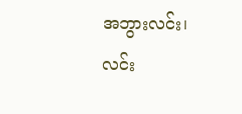အဘွားလင်း၊ လင်း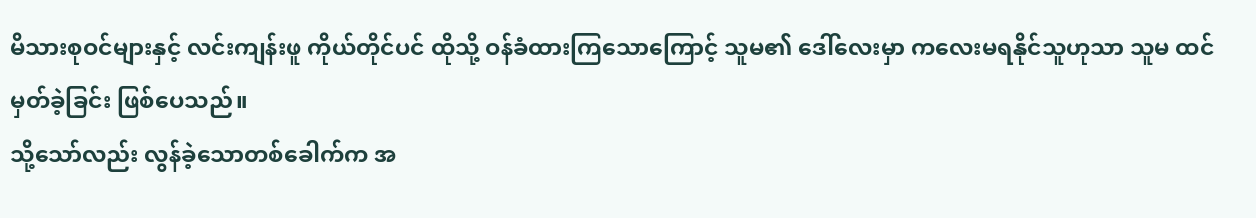မိသားစုဝင်များနှင့် လင်းကျန်းဖူ ကိုယ်တိုင်ပင် ထိုသို့ ဝန်ခံထားကြသောကြောင့် သူမ၏ ဒေါ်လေးမှာ ကလေးမရနိုင်သူဟုသာ သူမ ထင်မှတ်ခဲ့ခြင်း ဖြစ်ပေသည်။
သို့သော်လည်း လွန်ခဲ့သောတစ်ခေါက်က အ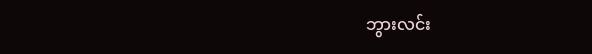ဘွားလင်း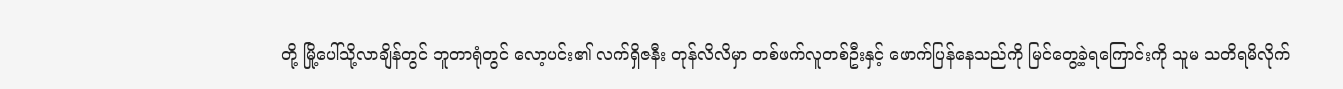တို့ မြို့ပေါ်သို့လာချိန်တွင် ဘူတာရုံတွင် လော့ပင်း၏ လက်ရှိဇနီး တုန်လိလိမှာ တစ်ဖက်လူတစ်ဦးနှင့် ဖောက်ပြန်နေသည်ကို မြင်တွေ့ခဲ့ရကြောင်းကို သူမ သတိရမိလိုက်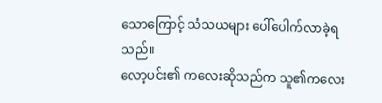သောကြောင့် သံသယများ ပေါ်ပေါက်လာခဲ့ရသည်။
လော့ပင်း၏ ကလေးဆိုသည်က သူ၏ကလေး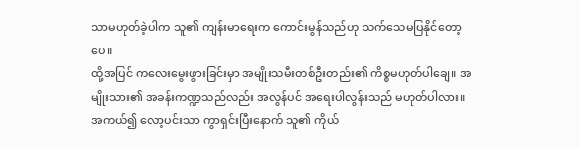သာမဟုတ်ခဲ့ပါက သူ၏ ကျန်းမာရေးက ကောင်းမွန်သည်ဟု သက်သေမပြနိုင်တော့ပေ။
ထို့အပြင် ကလေးမွေးဖွားခြင်းမှာ အမျိုးသမီးတစ်ဦးတည်း၏ ကိစ္စမဟုတ်ပါချေ။ အမျိုးသား၏ အခန်းကဏ္ဍသည်လည်း အလွန်ပင် အရေးပါလွန်းသည် မဟုတ်ပါလား။
အကယ်၍ လော့ပင်းသာ ကွာရှင်းပြီးနောက် သူ၏ ကိုယ်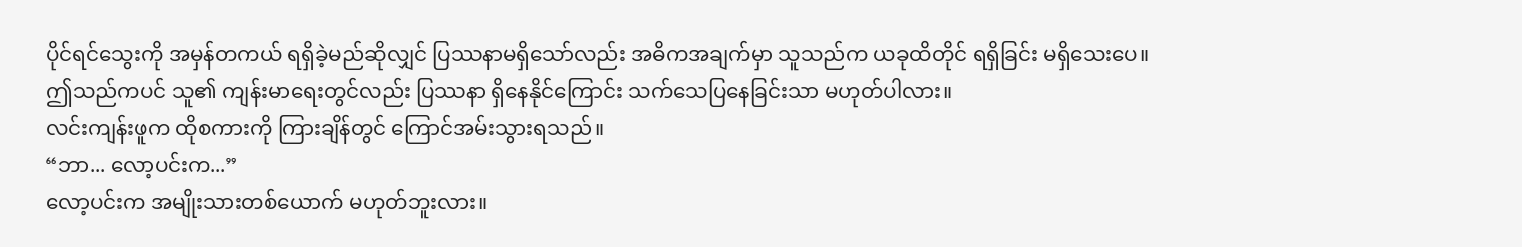ပိုင်ရင်သွေးကို အမှန်တကယ် ရရှိခဲ့မည်ဆိုလျှင် ပြဿနာမရှိသော်လည်း အဓိကအချက်မှာ သူသည်က ယခုထိတိုင် ရရှိခြင်း မရှိသေးပေ။
ဤသည်ကပင် သူ၏ ကျန်းမာရေးတွင်လည်း ပြဿနာ ရှိနေနိုင်ကြောင်း သက်သေပြနေခြင်းသာ မဟုတ်ပါလား။
လင်းကျန်းဖူက ထိုစကားကို ကြားချိန်တွင် ကြောင်အမ်းသွားရသည်။
“ဘာ... လော့ပင်းက...”
လော့ပင်းက အမျိုးသားတစ်ယောက် မဟုတ်ဘူးလား။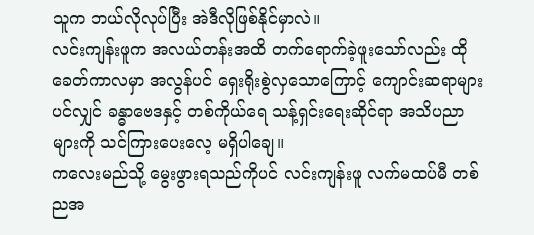သူက ဘယ်လိုလုပ်ပြီး အဲဒီလိုဖြစ်နိုင်မှာလဲ။
လင်းကျန်းဖူက အလယ်တန်းအထိ တက်ရောက်ခဲ့ဖူးသော်လည်း ထိုခေတ်ကာလမှာ အလွန်ပင် ရှေးရိုးစွဲလှသောကြောင့် ကျောင်းဆရာများပင်လျှင် ခန္ဓာဗေဒနှင့် တစ်ကိုယ်ရေ သန့်ရှင်းရေးဆိုင်ရာ အသိပညာများကို သင်ကြားပေးလေ့ မရှိပါချေ။
ကလေးမည်သို့ မွေးဖွားရသည်ကိုပင် လင်းကျန်းဖူ လက်မထပ်မီ တစ်ညအ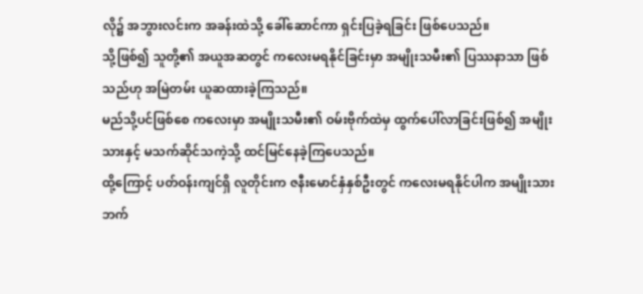လို၌ အဘွားလင်းက အခန်းထဲသို့ ခေါ်ဆောင်ကာ ရှင်းပြခဲ့ရခြင်း ဖြစ်ပေသည်။
သို့ဖြစ်၍ သူတို့၏ အယူအဆတွင် ကလေးမရနိုင်ခြင်းမှာ အမျိုးသမီး၏ ပြဿနာသာ ဖြစ်သည်ဟု အမြဲတမ်း ယူဆထားခဲ့ကြသည်။
မည်သို့ပင်ဖြစ်စေ ကလေးမှာ အမျိုးသမီး၏ ဝမ်းဗိုက်ထဲမှ ထွက်ပေါ်လာခြင်းဖြစ်၍ အမျိုးသားနှင့် မသက်ဆိုင်သကဲ့သို့ ထင်မြင်နေခဲ့ကြပေသည်။
ထို့ကြောင့် ပတ်ဝန်းကျင်ရှိ လူတိုင်းက ဇနီးမောင်နှံနှစ်ဦးတွင် ကလေးမရနိုင်ပါက အမျိုးသားဘက်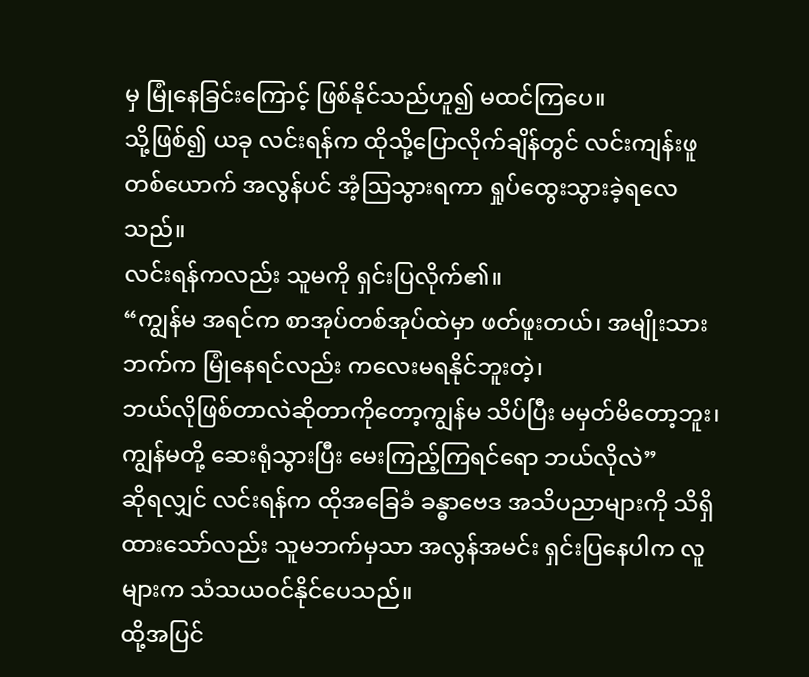မှ မြုံနေခြင်းကြောင့် ဖြစ်နိုင်သည်ဟူ၍ မထင်ကြပေ။
သို့ဖြစ်၍ ယခု လင်းရန်က ထိုသို့ပြောလိုက်ချိန်တွင် လင်းကျန်းဖူတစ်ယောက် အလွန်ပင် အံ့ဩသွားရကာ ရှုပ်ထွေးသွားခဲ့ရလေသည်။
လင်းရန်ကလည်း သူမကို ရှင်းပြလိုက်၏။
“ကျွန်မ အရင်က စာအုပ်တစ်အုပ်ထဲမှာ ဖတ်ဖူးတယ်၊ အမျိုးသားဘက်က မြုံနေရင်လည်း ကလေးမရနိုင်ဘူးတဲ့၊
ဘယ်လိုဖြစ်တာလဲဆိုတာကိုတော့ကျွန်မ သိပ်ပြီး မမှတ်မိတော့ဘူး၊ကျွန်မတို့ ဆေးရုံသွားပြီး မေးကြည့်ကြရင်ရော ဘယ်လိုလဲ”
ဆိုရလျှင် လင်းရန်က ထိုအခြေခံ ခန္ဓာဗေဒ အသိပညာများကို သိရှိထားသော်လည်း သူမဘက်မှသာ အလွန်အမင်း ရှင်းပြနေပါက လူများက သံသယဝင်နိုင်ပေသည်။
ထို့အပြင်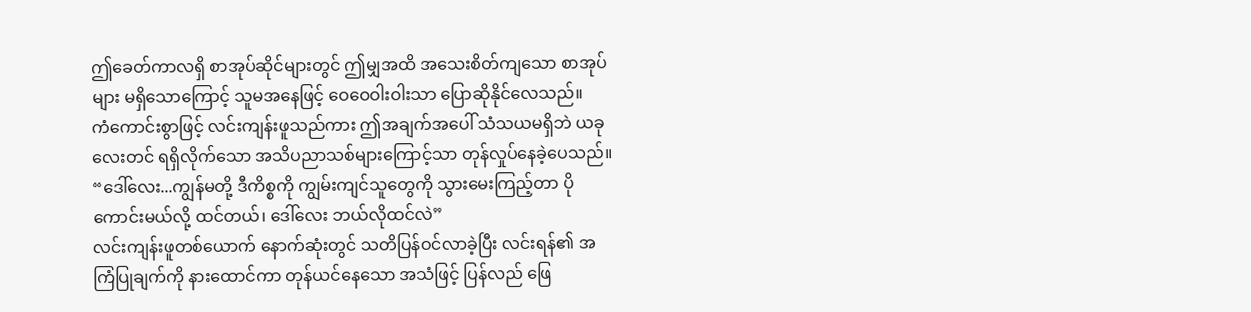ဤခေတ်ကာလရှိ စာအုပ်ဆိုင်များတွင် ဤမျှအထိ အသေးစိတ်ကျသော စာအုပ်များ မရှိသောကြောင့် သူမအနေဖြင့် ဝေဝေဝါးဝါးသာ ပြောဆိုနိုင်လေသည်။
ကံကောင်းစွာဖြင့် လင်းကျန်းဖူသည်ကား ဤအချက်အပေါ် သံသယမရှိဘဲ ယခုလေးတင် ရရှိလိုက်သော အသိပညာသစ်များကြောင့်သာ တုန်လှုပ်နေခဲ့ပေသည်။
“ဒေါ်လေး...ကျွန်မတို့ ဒီကိစ္စကို ကျွမ်းကျင်သူတွေကို သွားမေးကြည့်တာ ပိုကောင်းမယ်လို့ ထင်တယ်၊ ဒေါ်လေး ဘယ်လိုထင်လဲ”
လင်းကျန်းဖူတစ်ယောက် နောက်ဆုံးတွင် သတိပြန်ဝင်လာခဲ့ပြီး လင်းရန်၏ အကြံပြုချက်ကို နားထောင်ကာ တုန်ယင်နေသော အသံဖြင့် ပြန်လည် ဖြေ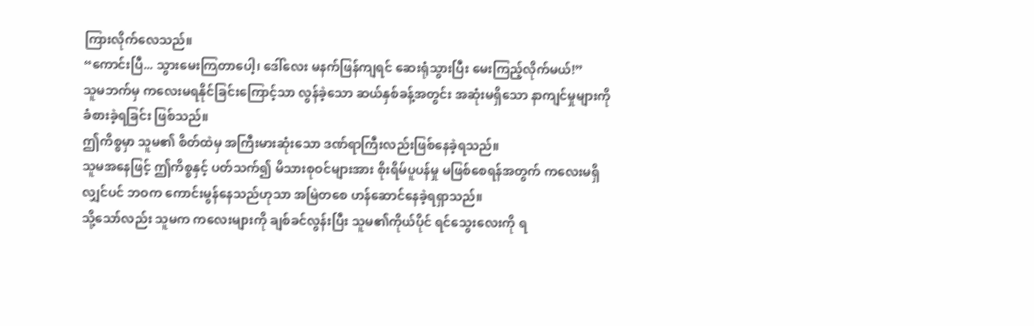ကြားလိုက်လေသည်။
“ကောင်းပြီ... သွားမေးကြတာပေါ့၊ ဒေါ်လေး မနက်ဖြန်ကျရင် ဆေးရုံသွားပြီး မေးကြည့်လိုက်မယ်!”
သူမဘက်မှ ကလေးမရနိုင်ခြင်းကြောင့်သာ လွန်ခဲ့သော ဆယ်နှစ်ခန့်အတွင်း အဆုံးမရှိသော နာကျင်မှုများကို ခံစားခဲ့ရခြင်း ဖြစ်သည်။
ဤကိစ္စမှာ သူမ၏ စိတ်ထဲမှ အကြီးမားဆုံးသော ဒဏ်ရာကြီးလည်းဖြစ်နေခဲ့ရသည်။
သူမအနေဖြင့် ဤကိစ္စနှင့် ပတ်သက်၍ မိသားစုဝင်များအား စိုးရိမ်ပူပန်မှု မဖြစ်စေရန်အတွက် ကလေးမရှိလျှင်ပင် ဘဝက ကောင်းမွန်နေသည်ဟုသာ အမြဲတစေ ဟန်ဆောင်နေခဲ့ရရှာသည်။
သို့သော်လည်း သူမက ကလေးများကို ချစ်ခင်လွန်းပြီး သူမ၏ကိုယ်ပိုင် ရင်သွေးလေးကို ရ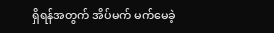ရှိရန်အတွက် အိပ်မက် မက်မေခဲ့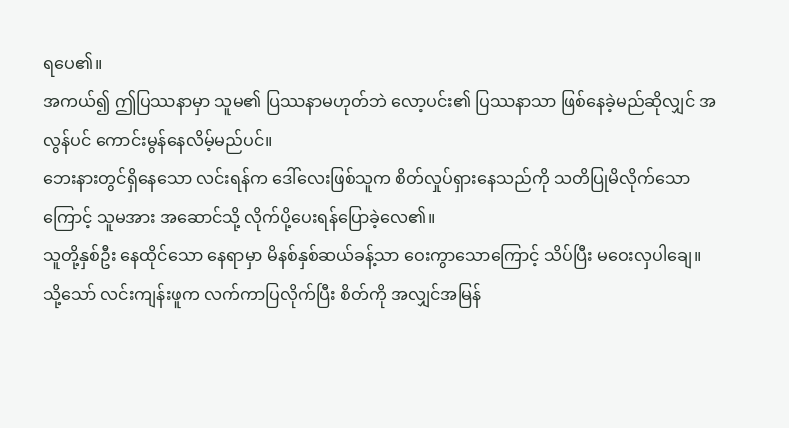ရပေ၏။
အကယ်၍ ဤပြဿနာမှာ သူမ၏ ပြဿနာမဟုတ်ဘဲ လော့ပင်း၏ ပြဿနာသာ ဖြစ်နေခဲ့မည်ဆိုလျှင် အလွန်ပင် ကောင်းမွန်နေလိမ့်မည်ပင်။
ဘေးနားတွင်ရှိနေသော လင်းရန်က ဒေါ်လေးဖြစ်သူက စိတ်လှုပ်ရှားနေသည်ကို သတိပြုမိလိုက်သောကြောင့် သူမအား အဆောင်သို့ လိုက်ပို့ပေးရန်ပြောခဲ့လေ၏။
သူတို့နှစ်ဦး နေထိုင်သော နေရာမှာ မိနစ်နှစ်ဆယ်ခန့်သာ ဝေးကွာသောကြောင့် သိပ်ပြီး မဝေးလှပါချေ။
သို့သော် လင်းကျန်းဖူက လက်ကာပြလိုက်ပြီး စိတ်ကို အလျှင်အမြန်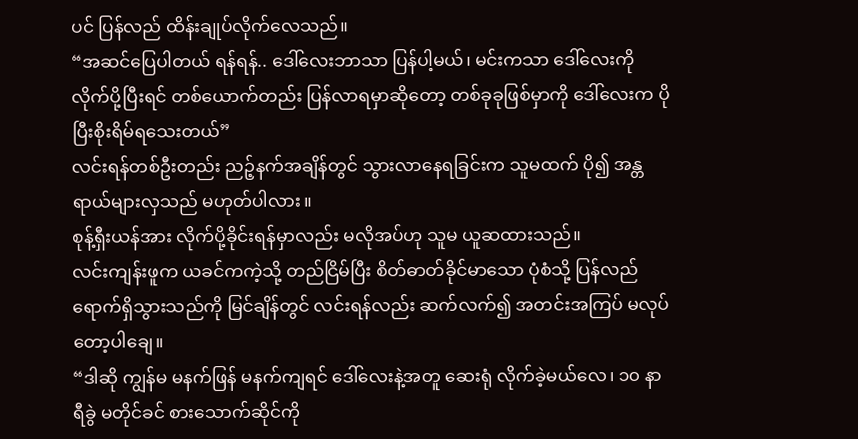ပင် ပြန်လည် ထိန်းချုပ်လိုက်လေသည်။
“အဆင်ပြေပါတယ် ရန်ရန်.. ဒေါ်လေးဘာသာ ပြန်ပါ့မယ်၊ မင်းကသာ ဒေါ်လေးကို လိုက်ပို့ပြီးရင် တစ်ယောက်တည်း ပြန်လာရမှာဆိုတော့ တစ်ခုခုဖြစ်မှာကို ဒေါ်လေးက ပိုပြီးစိုးရိမ်ရသေးတယ်”
လင်းရန်တစ်ဦးတည်း ညဉ့်နက်အချိန်တွင် သွားလာနေရခြင်းက သူမထက် ပို၍ အန္တရာယ်များလှသည် မဟုတ်ပါလား။
စုန့်ရှီးယန်အား လိုက်ပို့ခိုင်းရန်မှာလည်း မလိုအပ်ဟု သူမ ယူဆထားသည်။
လင်းကျန်းဖူက ယခင်ကကဲ့သို့ တည်ငြိမ်ပြီး စိတ်ဓာတ်ခိုင်မာသော ပုံစံသို့ ပြန်လည် ရောက်ရှိသွားသည်ကို မြင်ချိန်တွင် လင်းရန်လည်း ဆက်လက်၍ အတင်းအကြပ် မလုပ်တော့ပါချေ။
“ဒါဆို ကျွန်မ မနက်ဖြန် မနက်ကျရင် ဒေါ်လေးနဲ့အတူ ဆေးရုံ လိုက်ခဲ့မယ်လေ၊ ၁၀ နာရီခွဲ မတိုင်ခင် စားသောက်ဆိုင်ကို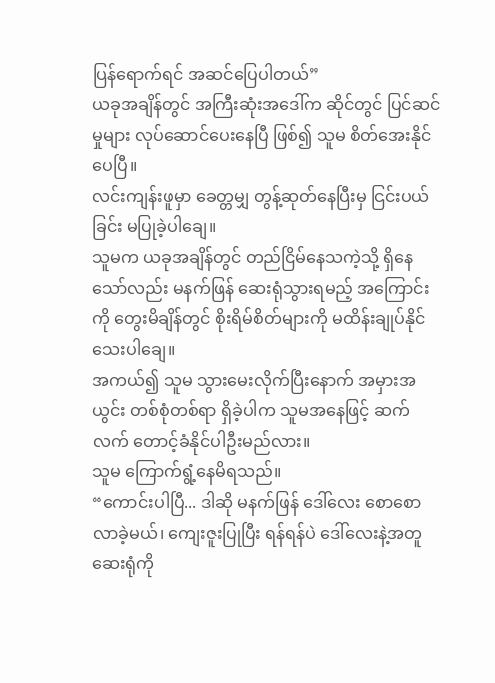ပြန်ရောက်ရင် အဆင်ပြေပါတယ်”
ယခုအချိန်တွင် အကြီးဆုံးအဒေါ်က ဆိုင်တွင် ပြင်ဆင်မှုများ လုပ်ဆောင်ပေးနေပြီ ဖြစ်၍ သူမ စိတ်အေးနိုင်ပေပြီ။
လင်းကျန်းဖူမှာ ခေတ္တမျှ တွန့်ဆုတ်နေပြီးမှ ငြင်းပယ်ခြင်း မပြုခဲ့ပါချေ။
သူမက ယခုအချိန်တွင် တည်ငြိမ်နေသကဲ့သို့ ရှိနေသော်လည်း မနက်ဖြန် ဆေးရုံသွားရမည့် အကြောင်းကို တွေးမိချိန်တွင် စိုးရိမ်စိတ်များကို မထိန်းချုပ်နိုင်သေးပါချေ။
အကယ်၍ သူမ သွားမေးလိုက်ပြီးနောက် အမှားအယွင်း တစ်စုံတစ်ရာ ရှိခဲ့ပါက သူမအနေဖြင့် ဆက်လက် တောင့်ခံနိုင်ပါဦးမည်လား။
သူမ ကြောက်ရွံ့နေမိရသည်။
“ကောင်းပါပြီ... ဒါဆို မနက်ဖြန် ဒေါ်လေး စောစောလာခဲ့မယ်၊ ကျေးဇူးပြုပြီး ရန်ရန်ပဲ ဒေါ်လေးနဲ့အတူ ဆေးရုံကို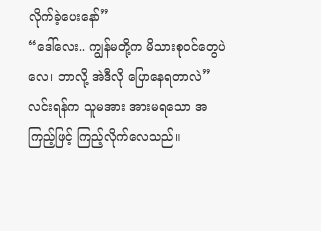လိုက်ခဲ့ပေးနော်”
“ဒေါ်လေး.. ကျွန်မတို့က မိသားစုဝင်တွေပဲလေ၊ ဘာလို့ အဲဒီလို ပြောနေရတာလဲ”
လင်းရန်က သူမအား အားမရသော အကြည့်ဖြင့် ကြည့်လိုက်လေသည်။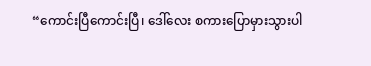“ကောင်းပြီကောင်းပြီ၊ ဒေါ်လေး စကားပြောမှားသွားပါ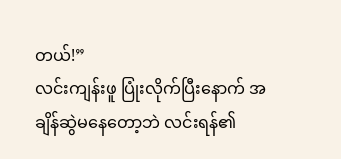တယ်!”
လင်းကျန်းဖူ ပြုံးလိုက်ပြီးနောက် အချိန်ဆွဲမနေတော့ဘဲ လင်းရန်၏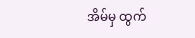အိမ်မှ ထွက်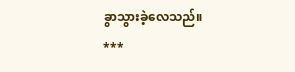ခွာသွားခဲ့လေသည်။
***